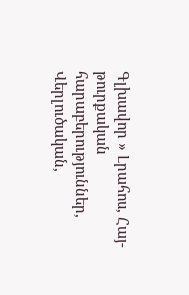Գլխավոր » Լրահոս, Հայ-թուրքական հարաբերություններ, Վերլուծական,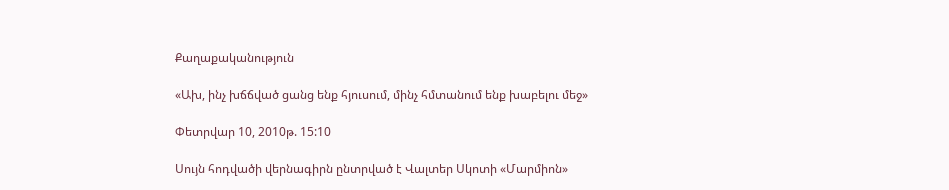Քաղաքականություն

«Ախ, ինչ խճճված ցանց ենք հյուսում, մինչ հմտանում ենք խաբելու մեջ»

Փետրվար 10, 2010թ. 15:10

Սույն հոդվածի վերնագիրն ընտրված է Վալտեր Սկոտի «Մարմիոն»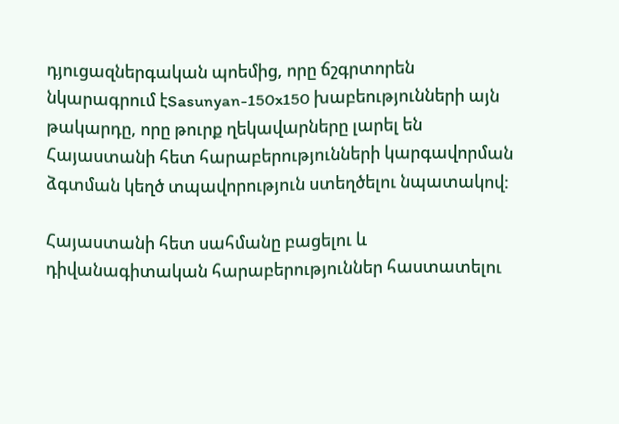դյուցազներգական պոեմից, որը ճշգրտորեն նկարագրում էSasunyan-150x150 խաբեությունների այն թակարդը, որը թուրք ղեկավարները լարել են Հայաստանի հետ հարաբերությունների կարգավորման ձգտման կեղծ տպավորություն ստեղծելու նպատակով:

Հայաստանի հետ սահմանը բացելու և դիվանագիտական հարաբերություններ հաստատելու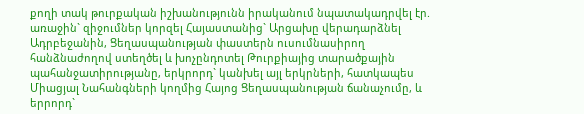քողի տակ թուրքական իշխանությունն իրականում նպատակադրվել էր. առաջին` զիջումներ կորզել Հայաստանից` Արցախը վերադարձնել Ադրբեջանին, Ցեղասպանության փաստերն ուսումնասիրող հանձնաժողով ստեղծել և խոչընդոտել Թուրքիայից տարածքային պահանջատիրությանը, երկրորդ` կանխել այլ երկրների, հատկապես Միացյալ Նահանգների կողմից Հայոց Ցեղասպանության ճանաչումը, և երրորդ`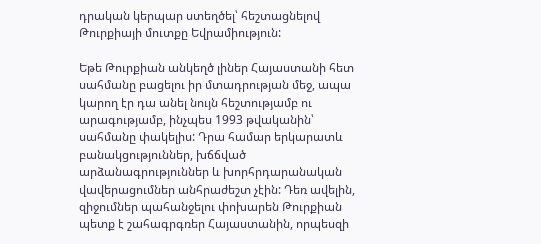դրական կերպար ստեղծել՝ հեշտացնելով Թուրքիայի մուտքը Եվրամիություն:

Եթե Թուրքիան անկեղծ լիներ Հայաստանի հետ սահմանը բացելու իր մտադրության մեջ, ապա կարող էր դա անել նույն հեշտությամբ ու արագությամբ, ինչպես 1993 թվականին՝ սահմանը փակելիս: Դրա համար երկարատև բանակցություններ, խճճված արձանագրություններ և խորհրդարանական վավերացումներ անհրաժեշտ չէին: Դեռ ավելին, զիջումներ պահանջելու փոխարեն Թուրքիան պետք է շահագրգռեր Հայաստանին, որպեսզի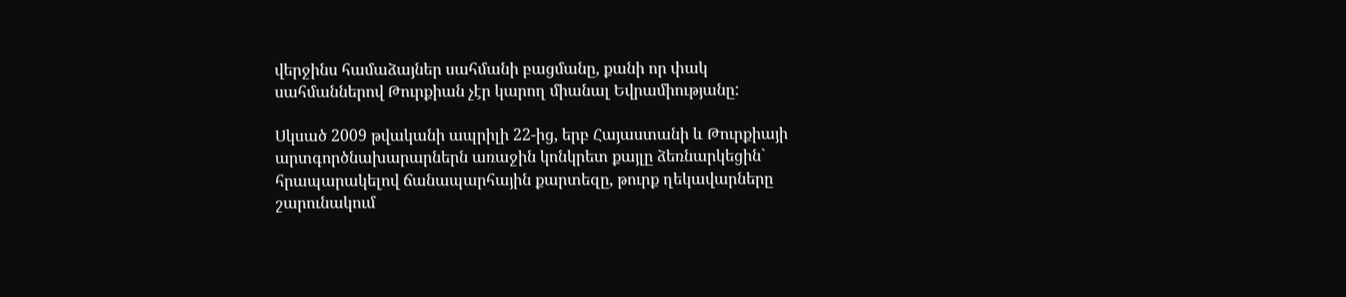վերջինս համաձայներ սահմանի բացմանը, քանի որ փակ սահմաններով Թուրքիան չէր կարող միանալ Եվրամիությանը:

Սկսած 2009 թվականի ապրիլի 22-ից, երբ Հայաստանի և Թուրքիայի արտգործնախարարներն առաջին կոնկրետ քայլը ձեռնարկեցին` հրապարակելով ճանապարհային քարտեզը, թուրք ղեկավարները շարունակում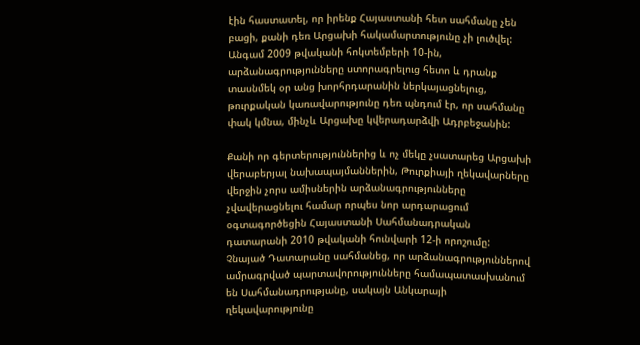էին հաստատել, որ իրենք Հայաստանի հետ սահմանը չեն բացի, քանի դեռ Արցախի հակամարտությունը չի լուծվել: Անգամ 2009 թվականի հոկտեմբերի 10-ին, արձանագրությունները ստորագրելուց հետո և դրանք տասնմեկ օր անց խորհրդարանին ներկայացնելուց, թուրքական կառավարությունը դեռ պնդում էր, որ սահմանը փակ կմնա, մինչև Արցախը կվերադարձվի Ադրբեջանին:

Քանի որ գերտերություններից և ոչ մեկը չսատարեց Արցախի վերաբերյալ նախապայմաններին, Թուրքիայի ղեկավարները վերջին չորս ամիսներին արձանագրությունները չվավերացնելու համար որպես նոր արդարացում օգտագործեցին Հայաստանի Սահմանադրական դատարանի 2010 թվականի հունվարի 12-ի որոշումը: Չնայած Դատարանը սահմանեց, որ արձանագրություններով ամրագրված պարտավորությունները համապատասխանում են Սահմանադրությանը, սակայն Անկարայի ղեկավարությունը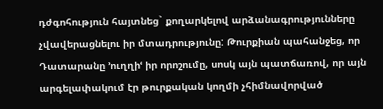դժգոհություն հայտնեց` քողարկելով արձանագրությունները չվավերացնելու իր մտադրությունը: Թուրքիան պահանջեց, որ Դատարանը ՚ուղղիՙ իր որոշումը, սոսկ այն պատճառով, որ այն արգելափակում էր թուրքական կողմի չհիմնավորված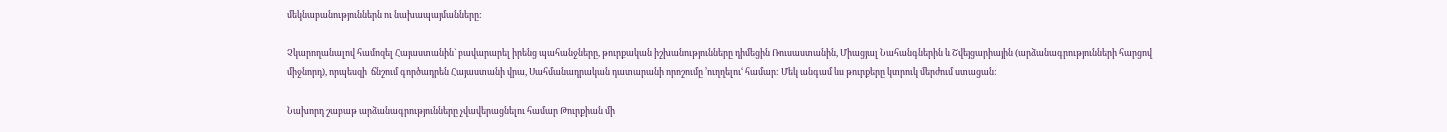մեկնաբանություններն ու նախապայմանները:

Չկարողանալով համոզել Հայաստանին` բավարարել իրենց պահանջները, թուրքական իշխանությունները դիմեցին Ռուսաստանին, Միացյալ Նահանգներին և Շվեյցարիային (արձանագրությունների հարցով միջնորդ), որպեսզի  ճնշում գործադրեն Հայաստանի վրա, Սահմանադրական դատարանի որոշումը ՚ուղղելուՙ համար: Մեկ անգամ ևս թուրքերը կտրուկ մերժում ստացան:

Նախորդ շաբաթ արձանագրությունները չվավերացնելու համար Թուրքիան մի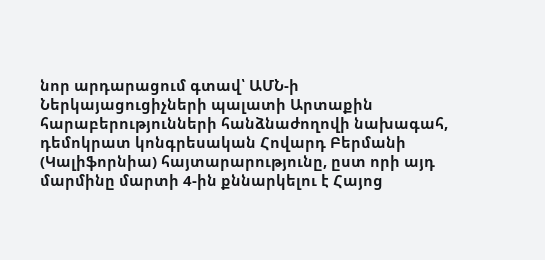նոր արդարացում գտավ՝ ԱՄՆ-ի Ներկայացուցիչների պալատի Արտաքին հարաբերությունների հանձնաժողովի նախագահ, դեմոկրատ կոնգրեսական Հովարդ Բերմանի (Կալիֆորնիա) հայտարարությունը, ըստ որի այդ մարմինը մարտի 4-ին քննարկելու է Հայոց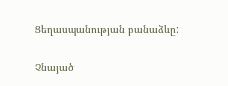Ցեղասպանության բանաձևը:

Չնայած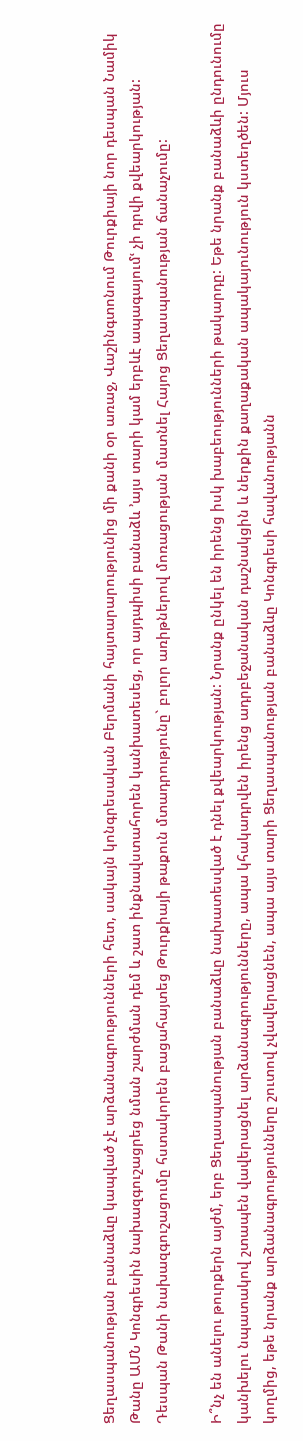Ցեղասպանության բանաձևը կապված չէ արձանագրությունների հետ, սակայն կոնգրեսական Բերմանի հայտարարությունից մի քանի օր առաջ, Վաշինգտոնում Թուրքիայի նոր դեսպան Նամիկ Թանը ԱՄՆ Կոնգրեսին նախազգուշացրեց նման շարժման դեմ և շատ ինքնավստահորեն կանխատեսեց, որ այդպիսի բանաձև ՚այս տարի կամ երբևէ ապագայումՙ չի դրվի քվեարկության: Դեսպան Թանի նախազգուշացումը հստակորեն բացահայտեց Թուրքիայի թաքուն մտադրությունը` բոլոր առիթներով մոռացության մատնել Հայոց Ցեղասպանության ճանաչումը:

Ի՞նչ են անելու թուրքերն այժմ, երբ Ցեղասպանության բանաձևը նախատեսված է դնել քվեարկության: Նրանք ընկել են իրենց իսկ խաբեությունների թակարդը: Եթե նրանք բանաձևի ընդունումը կանխելու նպատակով շտապեն վավերացնել արձանագրությունները, ապա կհակադրվեն իրենց ադրբեջանական դաշնակցին և ներքին քաղաքական ապակայունություն կստեղծեն: Մյուս կողմից, եթե նրանք արձանագրությունները շուտով չվավերացնեն, ապա այս տարի Ցեղասպանության բանաձևը Կոնգրեսի հավանությանն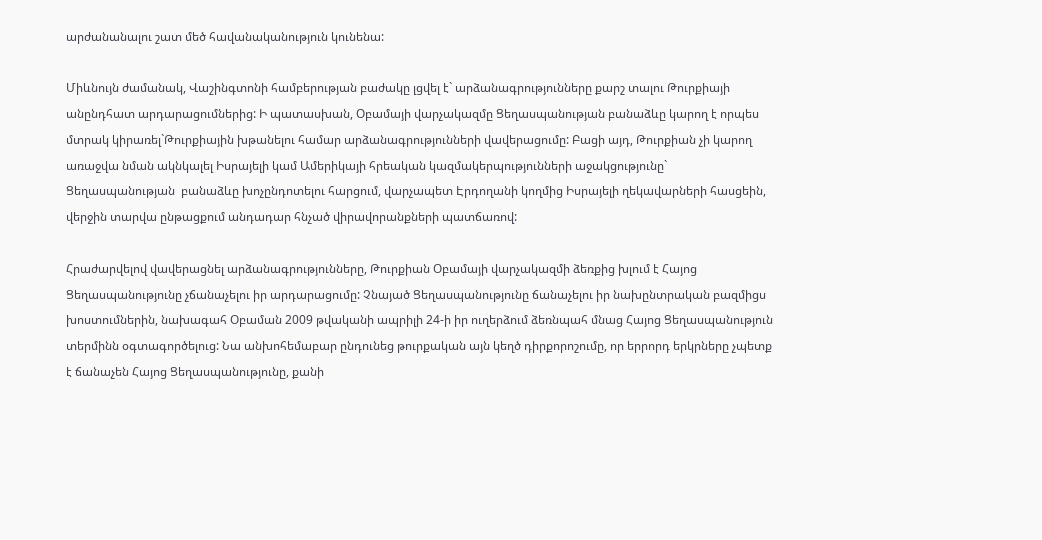արժանանալու շատ մեծ հավանականություն կունենա:

Միևնույն ժամանակ, Վաշինգտոնի համբերության բաժակը լցվել է` արձանագրությունները քարշ տալու Թուրքիայի անընդհատ արդարացումներից: Ի պատասխան, Օբամայի վարչակազմը Ցեղասպանության բանաձևը կարող է որպես մտրակ կիրառել`Թուրքիային խթանելու համար արձանագրությունների վավերացումը: Բացի այդ, Թուրքիան չի կարող առաջվա նման ակնկալել Իսրայելի կամ Ամերիկայի հրեական կազմակերպությունների աջակցությունը` Ցեղասպանության  բանաձևը խոչընդոտելու հարցում, վարչապետ Էրդողանի կողմից Իսրայելի ղեկավարների հասցեին, վերջին տարվա ընթացքում անդադար հնչած վիրավորանքների պատճառով:

Հրաժարվելով վավերացնել արձանագրությունները, Թուրքիան Օբամայի վարչակազմի ձեռքից խլում է Հայոց Ցեղասպանությունը չճանաչելու իր արդարացումը: Չնայած Ցեղասպանությունը ճանաչելու իր նախընտրական բազմիցս խոստումներին, նախագահ Օբաման 2009 թվականի ապրիլի 24-ի իր ուղերձում ձեռնպահ մնաց Հայոց Ցեղասպանություն տերմինն օգտագործելուց: Նա անխոհեմաբար ընդունեց թուրքական այն կեղծ դիրքորոշումը, որ երրորդ երկրները չպետք է ճանաչեն Հայոց Ցեղասպանությունը, քանի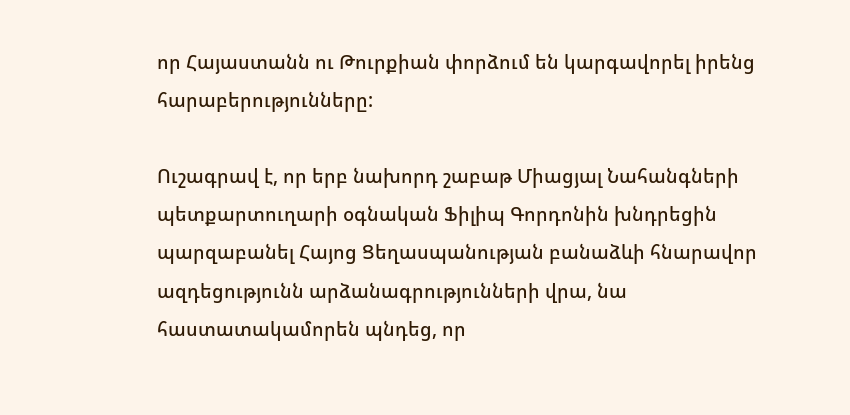որ Հայաստանն ու Թուրքիան փորձում են կարգավորել իրենց հարաբերությունները:

Ուշագրավ է, որ երբ նախորդ շաբաթ Միացյալ Նահանգների պետքարտուղարի օգնական Ֆիլիպ Գորդոնին խնդրեցին պարզաբանել Հայոց Ցեղասպանության բանաձևի հնարավոր ազդեցությունն արձանագրությունների վրա, նա հաստատակամորեն պնդեց, որ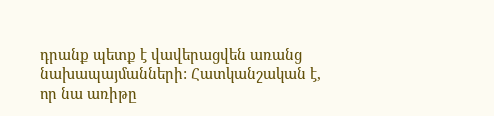դրանք պետք է վավերացվեն առանց նախապայմանների: Հատկանշական է, որ նա առիթը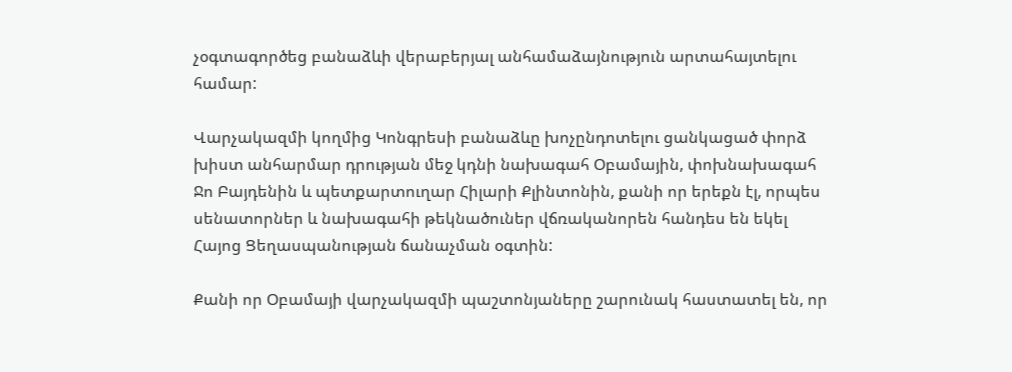չօգտագործեց բանաձևի վերաբերյալ անհամաձայնություն արտահայտելու համար:

Վարչակազմի կողմից Կոնգրեսի բանաձևը խոչընդոտելու ցանկացած փորձ խիստ անհարմար դրության մեջ կդնի նախագահ Օբամային, փոխնախագահ Ջո Բայդենին և պետքարտուղար Հիլարի Քլինտոնին, քանի որ երեքն էլ, որպես սենատորներ և նախագահի թեկնածուներ վճռականորեն հանդես են եկել Հայոց Ցեղասպանության ճանաչման օգտին:

Քանի որ Օբամայի վարչակազմի պաշտոնյաները շարունակ հաստատել են, որ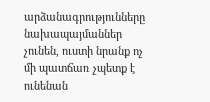արձանագրությունները նախապայմաններ չունեն, ուստի նրանք ոչ մի պատճառ չպետք է ունենան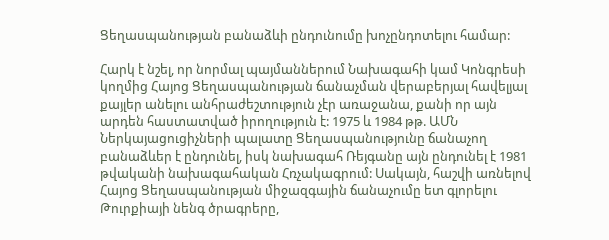Ցեղասպանության բանաձևի ընդունումը խոչընդոտելու համար:

Հարկ է նշել, որ նորմալ պայմաններում Նախագահի կամ Կոնգրեսի կողմից Հայոց Ցեղասպանության ճանաչման վերաբերյալ հավելյալ քայլեր անելու անհրաժեշտություն չէր առաջանա, քանի որ այն արդեն հաստատված իրողություն է: 1975 և 1984 թթ. ԱՄՆ Ներկայացուցիչների պալատը Ցեղասպանությունը ճանաչող բանաձևեր է ընդունել, իսկ նախագահ Ռեյգանը այն ընդունել է 1981 թվականի նախագահական Հռչակագրում: Սակայն, հաշվի առնելով Հայոց Ցեղասպանության միջազգային ճանաչումը ետ գլորելու Թուրքիայի նենգ ծրագրերը,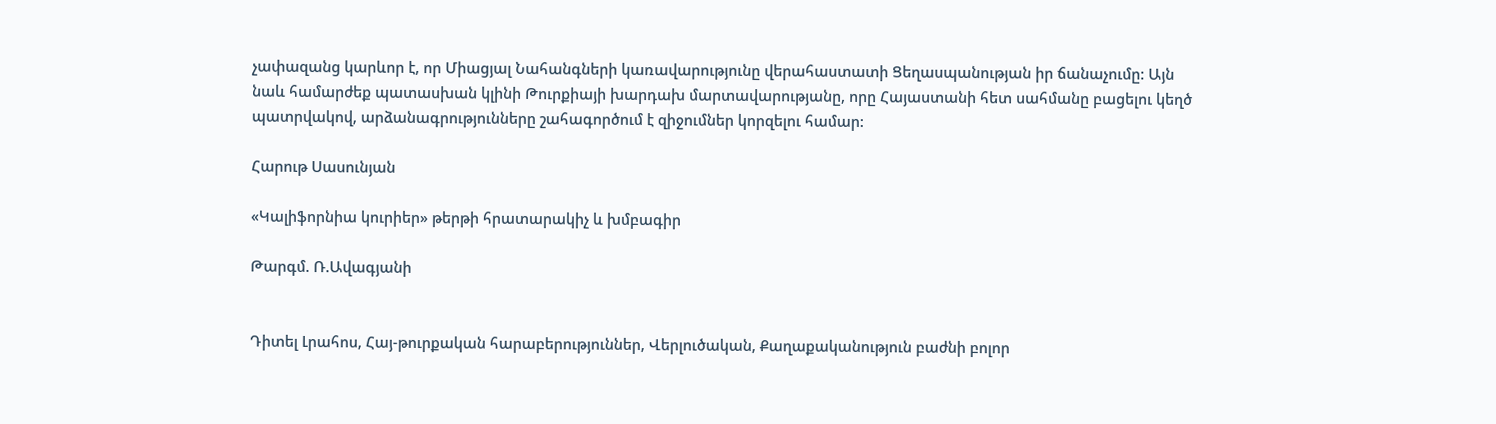չափազանց կարևոր է, որ Միացյալ Նահանգների կառավարությունը վերահաստատի Ցեղասպանության իր ճանաչումը: Այն նաև համարժեք պատասխան կլինի Թուրքիայի խարդախ մարտավարությանը, որը Հայաստանի հետ սահմանը բացելու կեղծ պատրվակով, արձանագրությունները շահագործում է զիջումներ կորզելու համար:

Հարութ Սասունյան

«Կալիֆորնիա կուրիեր» թերթի հրատարակիչ և խմբագիր

Թարգմ. Ռ.Ավագյանի


Դիտել Լրահոս, Հայ-թուրքական հարաբերություններ, Վերլուծական, Քաղաքականություն բաժնի բոլոր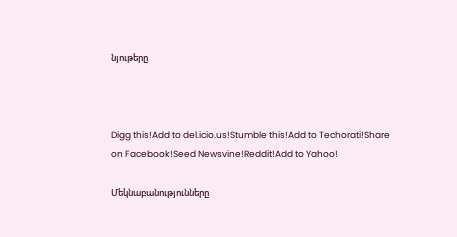նյութերը



Digg this!Add to del.icio.us!Stumble this!Add to Techorati!Share on Facebook!Seed Newsvine!Reddit!Add to Yahoo!

Մեկնաբանությունները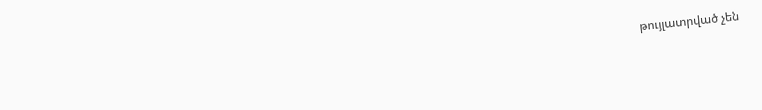թույլատրված չեն